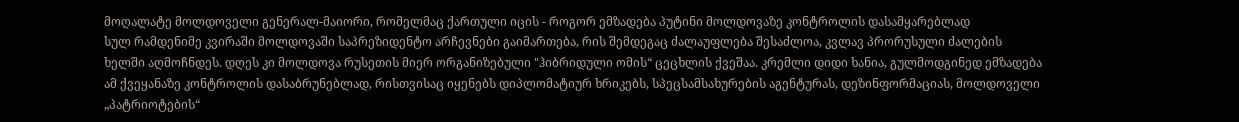მოღალატე მოლდოველი გენერალ-მაიორი, რომელმაც ქართული იცის - როგორ ემზადება პუტინი მოლდოვაზე კონტროლის დასამყარებლად
სულ რამდენიმე კვირაში მოლდოვაში საპრეზიდენტო არჩევნები გაიმართება, რის შემდეგაც ძალაუფლება შესაძლოა, კვლავ პრორუსული ძალების ხელში აღმოჩნდეს. დღეს კი მოლდოვა რუსეთის მიერ ორგანიზებული "ჰიბრიდული ომის“ ცეცხლის ქვეშაა. კრემლი დიდი ხანია, გულმოდგინედ ემზადება ამ ქვეყანაზე კონტროლის დასაბრუნებლად, რისთვისაც იყენებს დიპლომატიურ ხრიკებს, სპეცსამსახურების აგენტურას, დეზინფორმაციას, მოლდოველი „პატრიოტების“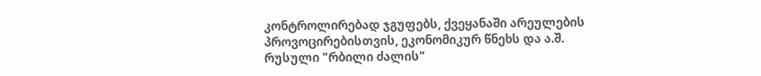კონტროლირებად ჯგუფებს, ქვეყანაში არეულების პროვოცირებისთვის, ეკონომიკურ წნეხს და ა.შ.
რუსული "რბილი ძალის"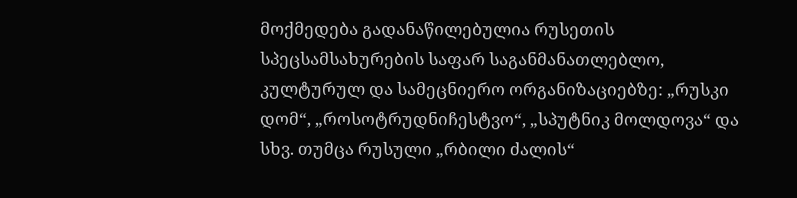მოქმედება გადანაწილებულია რუსეთის სპეცსამსახურების საფარ საგანმანათლებლო, კულტურულ და სამეცნიერო ორგანიზაციებზე: „რუსკი დომ“, „როსოტრუდნიჩესტვო“, „სპუტნიკ მოლდოვა“ და სხვ. თუმცა რუსული „რბილი ძალის“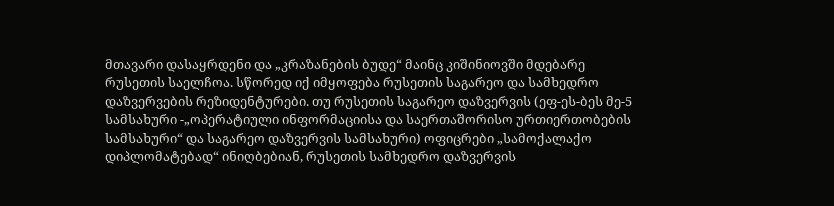მთავარი დასაყრდენი და „კრაზანების ბუდე“ მაინც კიშინიოვში მდებარე რუსეთის საელჩოა. სწორედ იქ იმყოფება რუსეთის საგარეო და სამხედრო დაზვერვების რეზიდენტურები. თუ რუსეთის საგარეო დაზვერვის (ეფ-ეს-ბეს მე-5 სამსახური -„ოპერატიული ინფორმაციისა და საერთაშორისო ურთიერთობების სამსახური“ და საგარეო დაზვერვის სამსახური) ოფიცრები „სამოქალაქო დიპლომატებად“ ინიღბებიან, რუსეთის სამხედრო დაზვერვის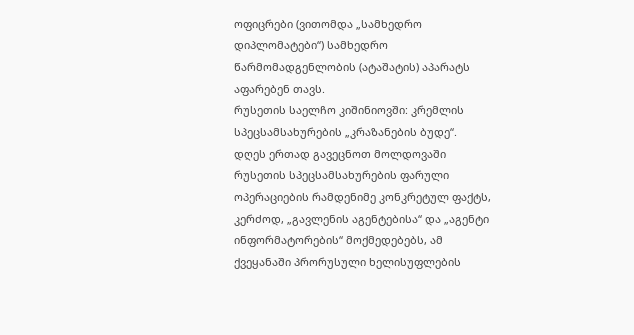ოფიცრები (ვითომდა „სამხედრო დიპლომატები“) სამხედრო წარმომადგენლობის (ატაშატის) აპარატს აფარებენ თავს.
რუსეთის საელჩო კიშინიოვში: კრემლის სპეცსამსახურების „კრაზანების ბუდე“.
დღეს ერთად გავეცნოთ მოლდოვაში რუსეთის სპეცსამსახურების ფარული ოპერაციების რამდენიმე კონკრეტულ ფაქტს, კერძოდ, „გავლენის აგენტებისა“ და „აგენტი ინფორმატორების“ მოქმედებებს, ამ ქვეყანაში პრორუსული ხელისუფლების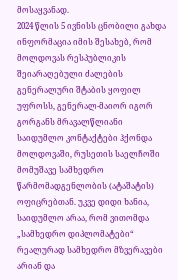მოსაყვანად.
2024 წლის 5 ივნისს ცნობილი გახდა ინფორმაცია იმის შესახებ, რომ მოლდოვას რესპუბლიკის შეიარაღებული ძალების გენერალური შტაბის ყოფილ უფროსს, გენერალ-მაიორ იგორ გორგანს მრავალწლიანი საიდუმლო კონტაქტები ჰქონდა მოლდოვაში, რუსეთის საელჩოში მომუშავე სამხედრო წარმომადგენლობის (ატაშატის) ოფიცრებთან. უკვე დიდი ხანია, საიდუმლო არაა, რომ ვითომდა „სამხედრო დიპლომატები“ რეალურად სამხედრო მზვერავები არიან და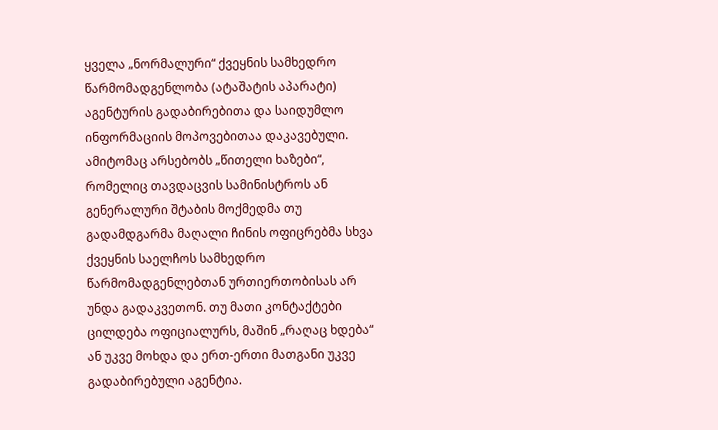ყველა „ნორმალური“ ქვეყნის სამხედრო წარმომადგენლობა (ატაშატის აპარატი) აგენტურის გადაბირებითა და საიდუმლო ინფორმაციის მოპოვებითაა დაკავებული. ამიტომაც არსებობს „წითელი ხაზები“, რომელიც თავდაცვის სამინისტროს ან გენერალური შტაბის მოქმედმა თუ გადამდგარმა მაღალი ჩინის ოფიცრებმა სხვა ქვეყნის საელჩოს სამხედრო წარმომადგენლებთან ურთიერთობისას არ უნდა გადაკვეთონ. თუ მათი კონტაქტები ცილდება ოფიციალურს, მაშინ „რაღაც ხდება“ ან უკვე მოხდა და ერთ-ერთი მათგანი უკვე გადაბირებული აგენტია.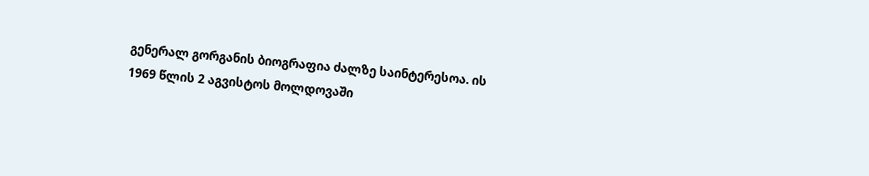გენერალ გორგანის ბიოგრაფია ძალზე საინტერესოა. ის 1969 წლის 2 აგვისტოს მოლდოვაში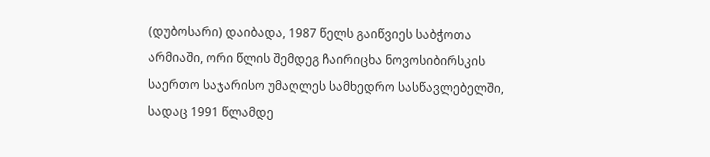(დუბოსარი) დაიბადა, 1987 წელს გაიწვიეს საბჭოთა არმიაში, ორი წლის შემდეგ ჩაირიცხა ნოვოსიბირსკის საერთო საჯარისო უმაღლეს სამხედრო სასწავლებელში, სადაც 1991 წლამდე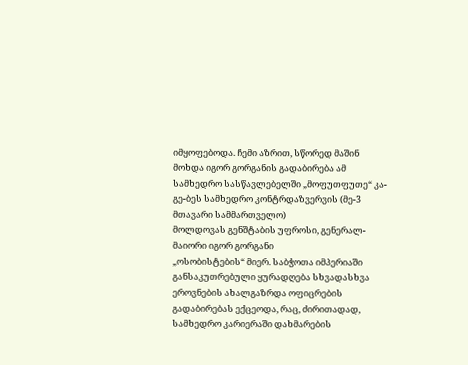იმყოფებოდა. ჩემი აზრით, სწორედ მაშინ მოხდა იგორ გორგანის გადაბირება ამ სამხედრო სასწავლებელში „მოფუთფუთე“ კა-გე-ბეს სამხედრო კონტრდაზვერვის (მე-3 მთავარი სამმართველო)
მოლდოვას გენშტაბის უფროსი, გენერალ-მაიორი იგორ გორგანი
„ოსობისტების“ მიერ. საბჭოთა იმპერიაში განსაკუთრებული ყურადღება სხვადასხვა ეროვნების ახალგაზრდა ოფიცრების გადაბირებას ექცეოდა, რაც, ძირითადად, სამხედრო კარიერაში დახმარების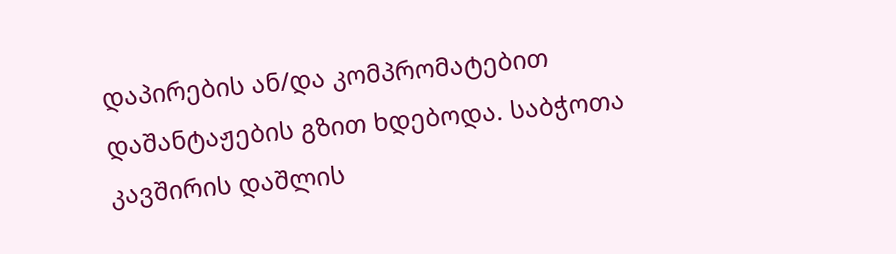დაპირების ან/და კომპრომატებით დაშანტაჟების გზით ხდებოდა. საბჭოთა კავშირის დაშლის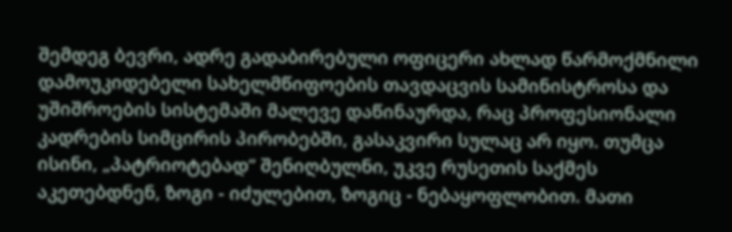შემდეგ ბევრი, ადრე გადაბირებული ოფიცერი ახლად წარმოქმნილი დამოუკიდებელი სახელმწიფოების თავდაცვის სამინისტროსა და უშიშროების სისტემაში მალევე დაწინაურდა, რაც პროფესიონალი კადრების სიმცირის პირობებში, გასაკვირი სულაც არ იყო. თუმცა ისინი, „პატრიოტებად“ შენიღბულნი, უკვე რუსეთის საქმეს აკეთებდნენ, ზოგი - იძულებით, ზოგიც - ნებაყოფლობით. მათი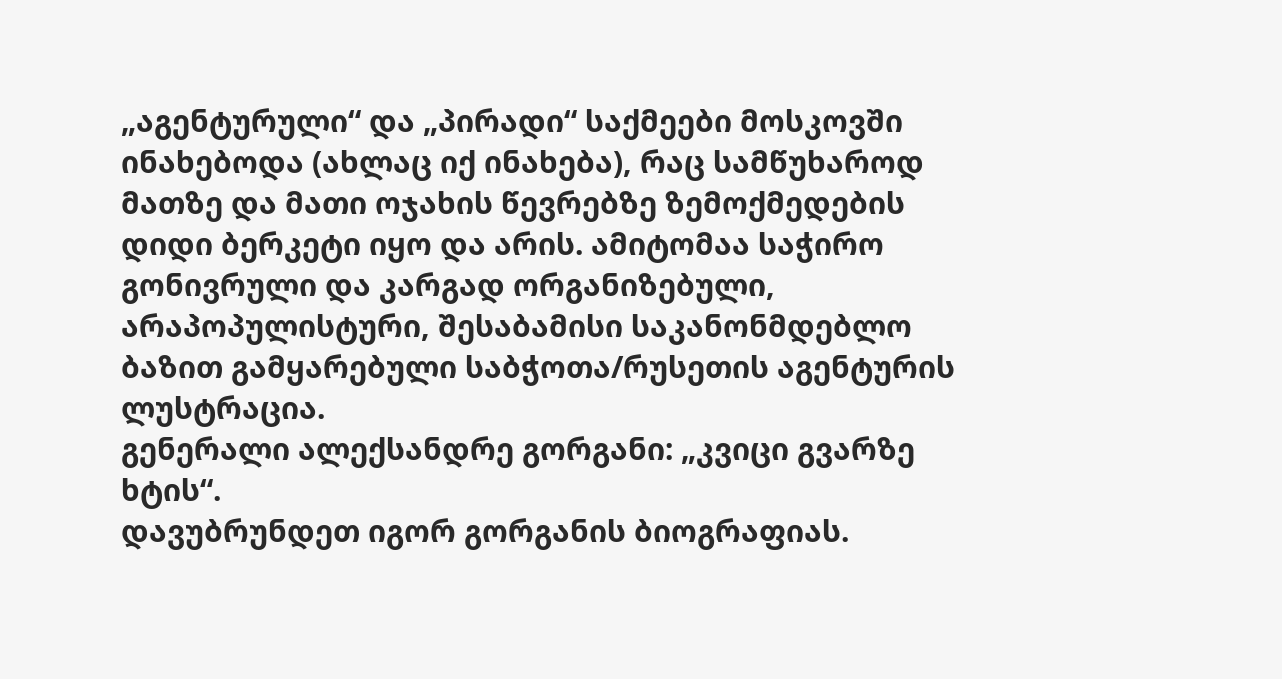„აგენტურული“ და „პირადი“ საქმეები მოსკოვში ინახებოდა (ახლაც იქ ინახება), რაც სამწუხაროდ მათზე და მათი ოჯახის წევრებზე ზემოქმედების დიდი ბერკეტი იყო და არის. ამიტომაა საჭირო გონივრული და კარგად ორგანიზებული, არაპოპულისტური, შესაბამისი საკანონმდებლო ბაზით გამყარებული საბჭოთა/რუსეთის აგენტურის ლუსტრაცია.
გენერალი ალექსანდრე გორგანი: „კვიცი გვარზე ხტის“.
დავუბრუნდეთ იგორ გორგანის ბიოგრაფიას.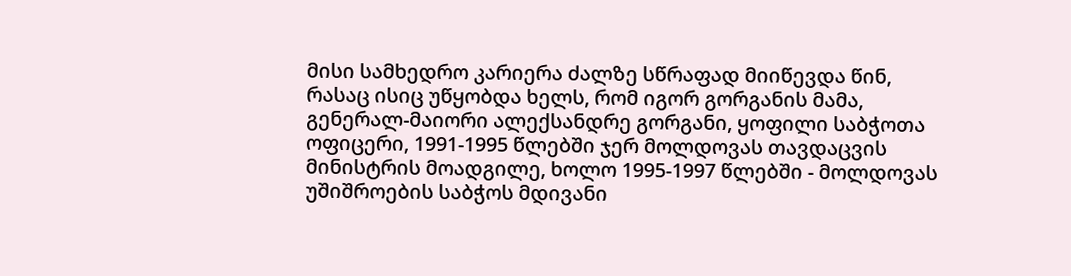მისი სამხედრო კარიერა ძალზე სწრაფად მიიწევდა წინ, რასაც ისიც უწყობდა ხელს, რომ იგორ გორგანის მამა, გენერალ-მაიორი ალექსანდრე გორგანი, ყოფილი საბჭოთა ოფიცერი, 1991-1995 წლებში ჯერ მოლდოვას თავდაცვის მინისტრის მოადგილე, ხოლო 1995-1997 წლებში - მოლდოვას უშიშროების საბჭოს მდივანი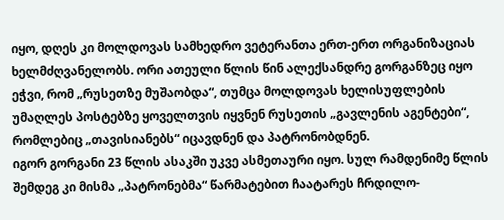იყო, დღეს კი მოლდოვას სამხედრო ვეტერანთა ერთ-ერთ ორგანიზაციას ხელმძღვანელობს. ორი ათეული წლის წინ ალექსანდრე გორგანზეც იყო ეჭვი, რომ „რუსეთზე მუშაობდა“, თუმცა მოლდოვას ხელისუფლების უმაღლეს პოსტებზე ყოველთვის იყვნენ რუსეთის „გავლენის აგენტები“, რომლებიც „თავისიანებს“ იცავდნენ და პატრონობდნენ.
იგორ გორგანი 23 წლის ასაკში უკვე ასმეთაური იყო. სულ რამდენიმე წლის შემდეგ კი მისმა „პატრონებმა“ წარმატებით ჩაატარეს ჩრდილო-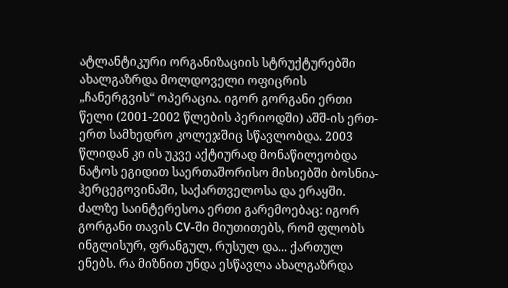ატლანტიკური ორგანიზაციის სტრუქტურებში ახალგაზრდა მოლდოველი ოფიცრის „ჩანერგვის“ ოპერაცია. იგორ გორგანი ერთი წელი (2001-2002 წლების პერიოდში) აშშ-ის ერთ-ერთ სამხედრო კოლეჯშიც სწავლობდა. 2003 წლიდან კი ის უკვე აქტიურად მონაწილეობდა ნატოს ეგიდით საერთაშორისო მისიებში ბოსნია-ჰერცეგოვინაში, საქართველოსა და ერაყში. ძალზე საინტერესოა ერთი გარემოებაც: იგორ გორგანი თავის CV-ში მიუთითებს, რომ ფლობს ინგლისურ, ფრანგულ, რუსულ და... ქართულ ენებს. რა მიზნით უნდა ესწავლა ახალგაზრდა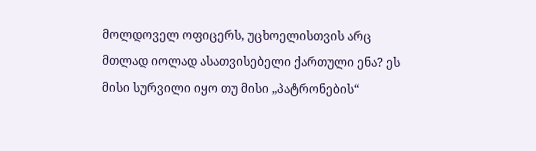მოლდოველ ოფიცერს, უცხოელისთვის არც მთლად იოლად ასათვისებელი ქართული ენა? ეს მისი სურვილი იყო თუ მისი „პატრონების“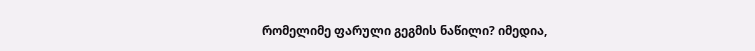რომელიმე ფარული გეგმის ნაწილი? იმედია,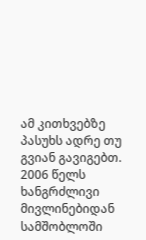ამ კითხვებზე პასუხს ადრე თუ გვიან გავიგებთ.
2006 წელს ხანგრძლივი მივლინებიდან სამშობლოში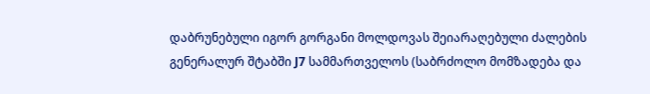დაბრუნებული იგორ გორგანი მოლდოვას შეიარაღებული ძალების გენერალურ შტაბში J7 სამმართველოს (საბრძოლო მომზადება და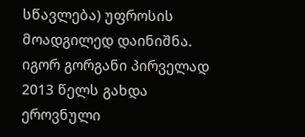სწავლება) უფროსის მოადგილედ დაინიშნა.
იგორ გორგანი პირველად 2013 წელს გახდა ეროვნული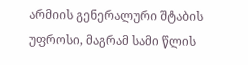არმიის გენერალური შტაბის უფროსი, მაგრამ სამი წლის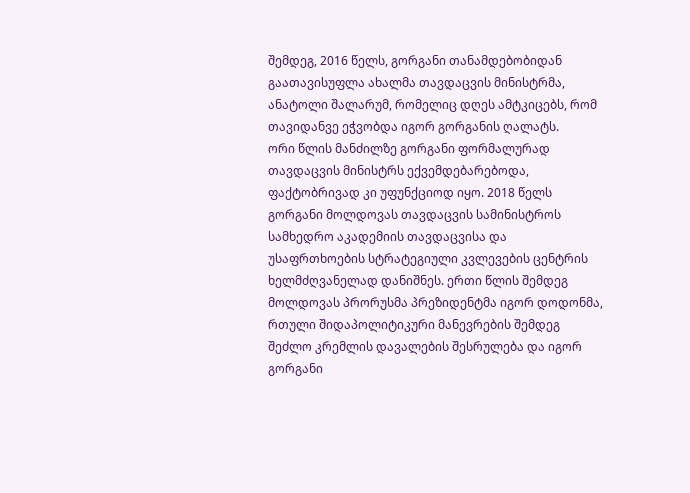შემდეგ, 2016 წელს, გორგანი თანამდებობიდან გაათავისუფლა ახალმა თავდაცვის მინისტრმა, ანატოლი შალარუმ, რომელიც დღეს ამტკიცებს, რომ თავიდანვე ეჭვობდა იგორ გორგანის ღალატს.
ორი წლის მანძილზე გორგანი ფორმალურად თავდაცვის მინისტრს ექვემდებარებოდა, ფაქტობრივად კი უფუნქციოდ იყო. 2018 წელს გორგანი მოლდოვას თავდაცვის სამინისტროს სამხედრო აკადემიის თავდაცვისა და უსაფრთხოების სტრატეგიული კვლევების ცენტრის ხელმძღვანელად დანიშნეს. ერთი წლის შემდეგ მოლდოვას პრორუსმა პრეზიდენტმა იგორ დოდონმა, რთული შიდაპოლიტიკური მანევრების შემდეგ შეძლო კრემლის დავალების შესრულება და იგორ გორგანი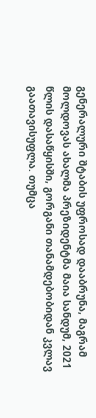გენერალური შტაბის უფროსად დააბრუნა, მაგრამ მოლდოვას ახალმა პრეზიდენტმა მაია სანდუმ, 2021 წლის დასაწყისში, გორგანი თანამდებობიდან კვლავ გაათავისუფლა. თუმცა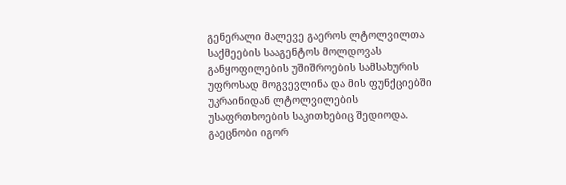გენერალი მალევე გაეროს ლტოლვილთა საქმეების სააგენტოს მოლდოვას განყოფილების უშიშროების სამსახურის უფროსად მოგვევლინა და მის ფუნქციებში უკრაინიდან ლტოლვილების უსაფრთხოების საკითხებიც შედიოდა.
გაეცნობი იგორ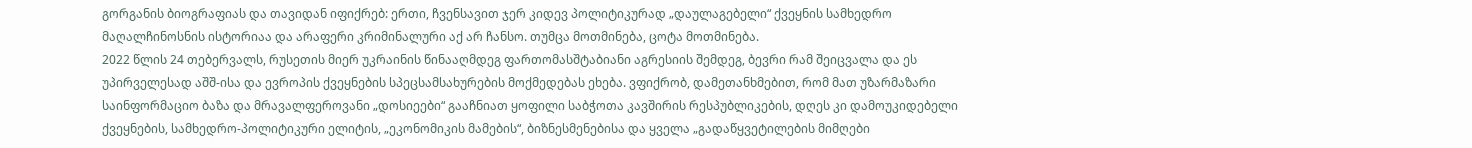გორგანის ბიოგრაფიას და თავიდან იფიქრებ: ერთი, ჩვენსავით ჯერ კიდევ პოლიტიკურად „დაულაგებელი“ ქვეყნის სამხედრო მაღალჩინოსნის ისტორიაა და არაფერი კრიმინალური აქ არ ჩანსო. თუმცა მოთმინება, ცოტა მოთმინება.
2022 წლის 24 თებერვალს, რუსეთის მიერ უკრაინის წინააღმდეგ ფართომასშტაბიანი აგრესიის შემდეგ, ბევრი რამ შეიცვალა და ეს უპირველესად აშშ-ისა და ევროპის ქვეყნების სპეცსამსახურების მოქმედებას ეხება. ვფიქრობ, დამეთანხმებით, რომ მათ უზარმაზარი საინფორმაციო ბაზა და მრავალფეროვანი „დოსიეები“ გააჩნიათ ყოფილი საბჭოთა კავშირის რესპუბლიკების, დღეს კი დამოუკიდებელი ქვეყნების, სამხედრო-პოლიტიკური ელიტის, „ეკონომიკის მამების“, ბიზნესმენებისა და ყველა „გადაწყვეტილების მიმღები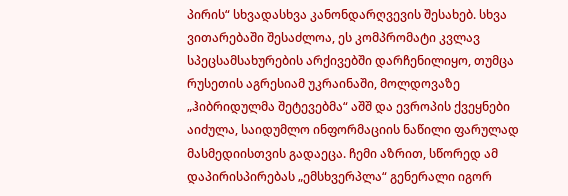პირის“ სხვადასხვა კანონდარღვევის შესახებ. სხვა ვითარებაში შესაძლოა, ეს კომპრომატი კვლავ სპეცსამსახურების არქივებში დარჩენილიყო, თუმცა რუსეთის აგრესიამ უკრაინაში, მოლდოვაზე „ჰიბრიდულმა შეტევებმა“ აშშ და ევროპის ქვეყნები აიძულა, საიდუმლო ინფორმაციის ნაწილი ფარულად მასმედიისთვის გადაეცა. ჩემი აზრით, სწორედ ამ დაპირისპირებას „ემსხვერპლა“ გენერალი იგორ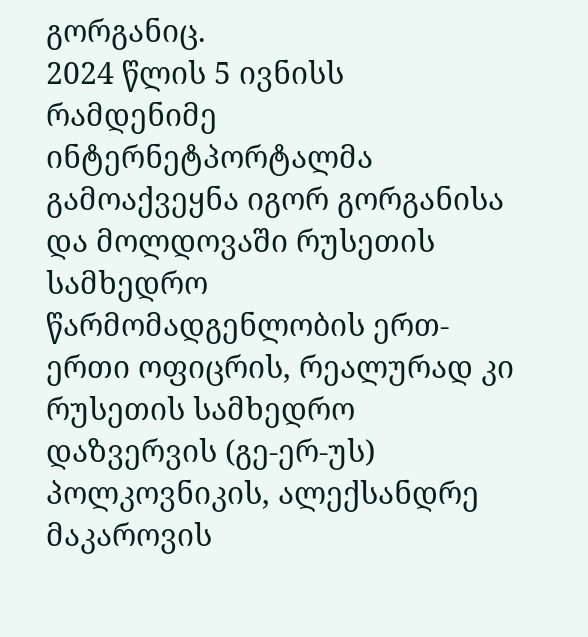გორგანიც.
2024 წლის 5 ივნისს რამდენიმე ინტერნეტპორტალმა გამოაქვეყნა იგორ გორგანისა და მოლდოვაში რუსეთის სამხედრო წარმომადგენლობის ერთ-ერთი ოფიცრის, რეალურად კი რუსეთის სამხედრო დაზვერვის (გე-ერ-უს) პოლკოვნიკის, ალექსანდრე მაკაროვის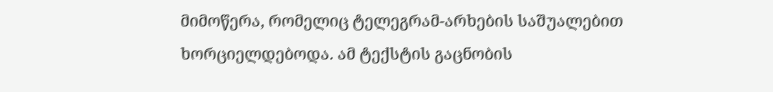მიმოწერა, რომელიც ტელეგრამ-არხების საშუალებით ხორციელდებოდა. ამ ტექსტის გაცნობის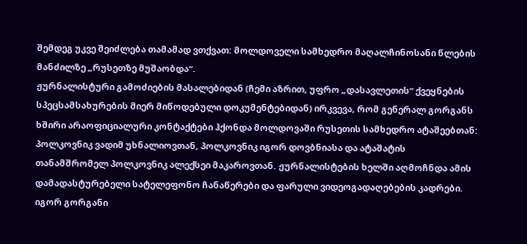შემდეგ უკვე შეიძლება თამამად ვთქვათ: მოლდოველი სამხედრო მაღალჩინოსანი წლების მანძილზე „რუსეთზე მუშაობდა“.
ჟურნალისტური გამოძიების მასალებიდან (ჩემი აზრით, უფრო „დასავლეთის“ ქვეყნების სპეცსამსახურების მიერ მიწოდებული დოკუმენტებიდან) ირკვევა, რომ გენერალ გორგანს ხშირი არაოფიციალური კონტაქტები ჰქონდა მოლდოვაში რუსეთის სამხედრო ატაშეებთან: პოლკოვნიკ ვადიმ უხნალიოვთან, პოლკოვნიკ იგორ დოვბნიასა და ატაშატის თანამშრომელ პოლკოვნიკ ალექსეი მაკაროვთან. ჟურნალისტების ხელში აღმოჩნდა ამის დამადასტურებელი სატელეფონო ჩანაწერები და ფარული ვიდეოგადაღებების კადრები.
იგორ გორგანი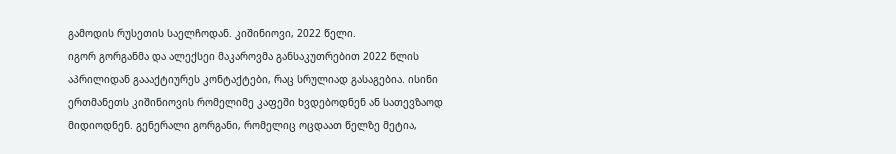გამოდის რუსეთის საელჩოდან. კიშინიოვი, 2022 წელი.
იგორ გორგანმა და ალექსეი მაკაროვმა განსაკუთრებით 2022 წლის აპრილიდან გაააქტიურეს კონტაქტები, რაც სრულიად გასაგებია. ისინი ერთმანეთს კიშინიოვის რომელიმე კაფეში ხვდებოდნენ ან სათევზაოდ მიდიოდნენ. გენერალი გორგანი, რომელიც ოცდაათ წელზე მეტია,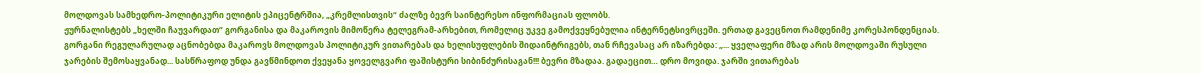მოლდოვას სამხედრო-პოლიტიკური ელიტის ეპიცენტრშია, „კრემლისთვის“ ძალზე ბევრ საინტერესო ინფორმაციას ფლობს.
ჟურნალისტებს „ხელში ჩაუვარდათ“ გორგანისა და მაკაროვის მიმოწერა ტელეგრამ-არხებით, რომელიც უკვე გამოქვეყნებულია ინტერნეტსივრცეში. ერთად გავეცნოთ რამდენიმე კორესპონდენციას. გორგანი რეგულარულად აცნობებდა მაკაროვს მოლდოვას პოლიტიკურ ვითარებას და ხელისუფლების შიდაინტრიგებს, თან რჩევასაც არ იზარებდა: „... ყველაფერი მზად არის მოლდოვაში რუსული ჯარების შემოსაყვანად... სასწრაფოდ უნდა გავწმინდოთ ქვეყანა ყოველგვარი ფაშისტური სიბინძურისაგან!!! ბევრი მზადაა. გადაეცით… დრო მოვიდა. ჯარში ვითარებას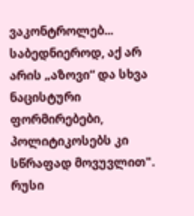ვაკონტროლებ... საბედნიეროდ, აქ არ არის „აზოვი“ და სხვა ნაცისტური ფორმირებები, პოლიტიკოსებს კი სწრაფად მოვუვლით".
რუსი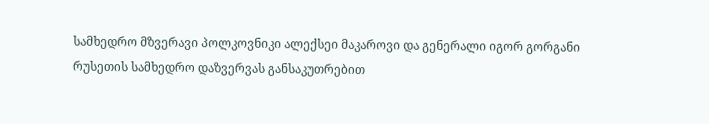სამხედრო მზვერავი პოლკოვნიკი ალექსეი მაკაროვი და გენერალი იგორ გორგანი
რუსეთის სამხედრო დაზვერვას განსაკუთრებით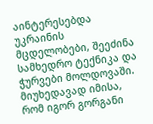აინტერესებდა უკრაინის მცდელობები, შეეძინა სამხედრო ტექნიკა და ჭურვები მოლდოვაში. მიუხედავად იმისა, რომ იგორ გორგანი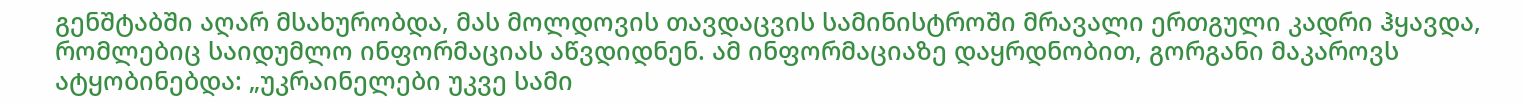გენშტაბში აღარ მსახურობდა, მას მოლდოვის თავდაცვის სამინისტროში მრავალი ერთგული კადრი ჰყავდა, რომლებიც საიდუმლო ინფორმაციას აწვდიდნენ. ამ ინფორმაციაზე დაყრდნობით, გორგანი მაკაროვს ატყობინებდა: „უკრაინელები უკვე სამი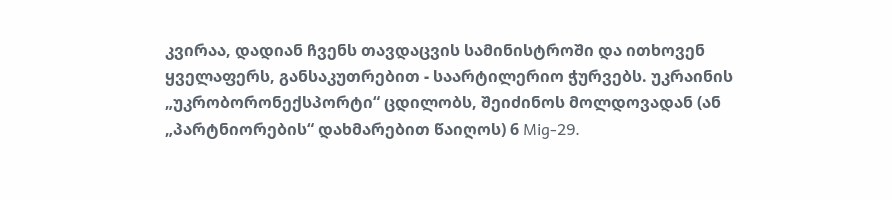კვირაა, დადიან ჩვენს თავდაცვის სამინისტროში და ითხოვენ ყველაფერს, განსაკუთრებით - საარტილერიო ჭურვებს. უკრაინის „უკრობორონექსპორტი“ ცდილობს, შეიძინოს მოლდოვადან (ან „პარტნიორების“ დახმარებით წაიღოს) 6 Mig-29.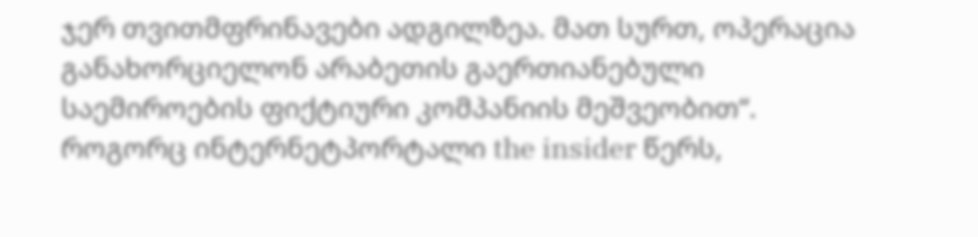ჯერ თვითმფრინავები ადგილზეა. მათ სურთ, ოპერაცია განახორციელონ არაბეთის გაერთიანებული საემიროების ფიქტიური კომპანიის მეშვეობით“.
როგორც ინტერნეტპორტალი the insider წერს,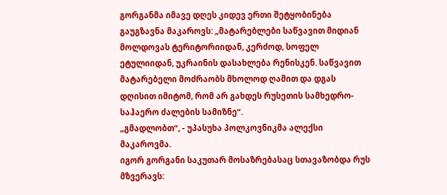გორგანმა იმავე დღეს კიდევ ერთი შეტყობინება გაუგზავნა მაკაროვს: „მატარებლები საწვავით მიდიან მოლდოვას ტერიტორიიდან, კერძოდ, სოფელ ეტულიიდან, უკრაინის დასახლება რენისკენ. საწვავით მატარებელი მოძრაობს მხოლოდ ღამით და დგას დღისით იმიტომ, რომ არ გახდეს რუსეთის სამხედრო-საჰაერო ძალების სამიზნე“.
„გმადლობთ“, - უპასუხა პოლკოვნიკმა ალექსი მაკაროვმა.
იგორ გორგანი საკუთარ მოსაზრებასაც სთავაზობდა რუს მზვერავს: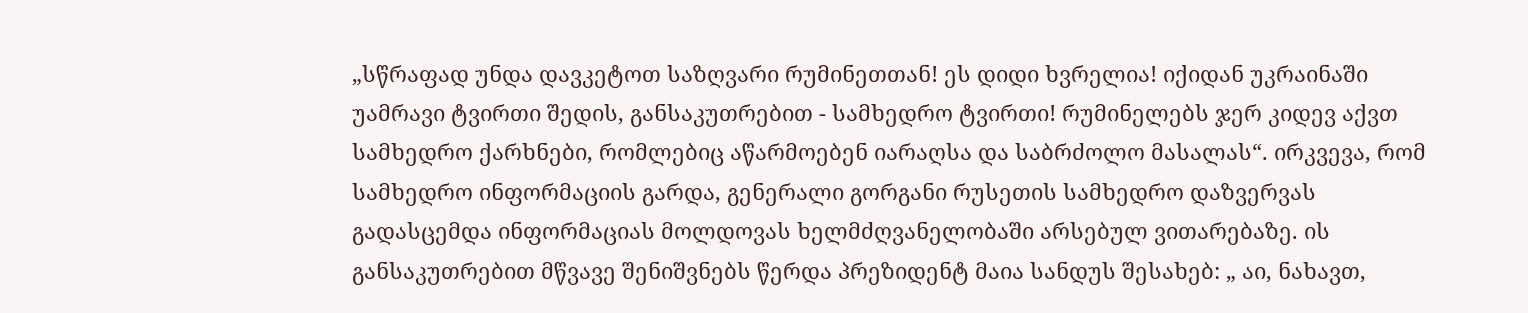„სწრაფად უნდა დავკეტოთ საზღვარი რუმინეთთან! ეს დიდი ხვრელია! იქიდან უკრაინაში უამრავი ტვირთი შედის, განსაკუთრებით - სამხედრო ტვირთი! რუმინელებს ჯერ კიდევ აქვთ სამხედრო ქარხნები, რომლებიც აწარმოებენ იარაღსა და საბრძოლო მასალას“. ირკვევა, რომ სამხედრო ინფორმაციის გარდა, გენერალი გორგანი რუსეთის სამხედრო დაზვერვას გადასცემდა ინფორმაციას მოლდოვას ხელმძღვანელობაში არსებულ ვითარებაზე. ის განსაკუთრებით მწვავე შენიშვნებს წერდა პრეზიდენტ მაია სანდუს შესახებ: „ აი, ნახავთ,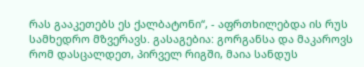რას გააკეთებს ეს ქალბატონი“, - აფრთხილებდა ის რუს სამხედრო მზვერავს. გასაგებია: გორგანსა და მაკაროვს რომ დასცალდეთ, პირველ რიგში, მაია სანდუს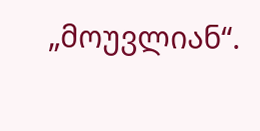„მოუვლიან“.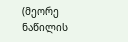(მეორე ნაწილის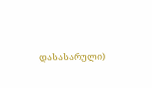დასასარული)